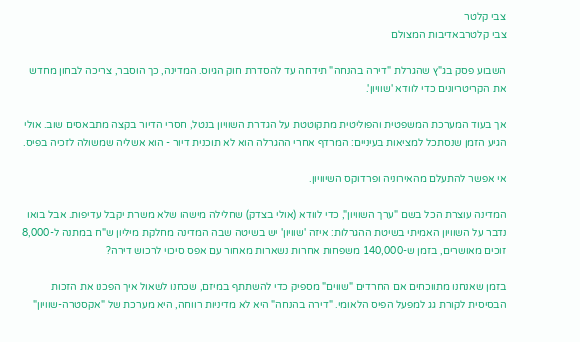צבי קלטר
צבי קלטרבאדיבות המצולם

השבוע פסק בג"ץ שהגרלת "דירה בהנחה" תידחה עד להסדרת חוק הגיוס. המדינה, כך הוסבר, צריכה לבחון מחדש את הקריטריונים כדי לוודא 'שוויון'.

אך בעוד המערכת המשפטית והפוליטית מתקוטטת על הגדרת השוויון בנטל, חסרי הדיור בקצה מתבאסים שוב. אולי הגיע הזמן שנסתכל למציאות בעיניים: המרדף אחרי ההגרלה הוא לא תוכנית דיור - הוא אשליה שמשולה לזכיה בפיס.

אי אפשר להתעלם מהאירוניה ופרדוקס השיוויון.

המדינה עוצרת הכל בשם "ערך השוויון", כדי לוודא (אולי בצדק) שחלילה מישהו שלא משרת יקבל עדיפות. אבל בואו נדבר על השוויון האמיתי בשיטת ההגרלות: איזה 'שוויון' יש בשיטה שבה המדינה מחלקת מיליון ש"ח במתנה ל-8,000 זוכים מאושרים, בזמן ש-140,000 משפחות אחרות נשארות מאחור עם אפס סיכוי לרכוש דירה?

בזמן שאנחנו מתווכחים אם החרדים "שווים" מספיק כדי להשתתף במיזם, שכחנו לשאול איך הפכנו את הזכות הבסיסית לקורת גג למפעל הפיס הלאומי. "דירה בהנחה" היא לא מדיניות רווחה, היא מערכת של "אקסטרה-שוויון"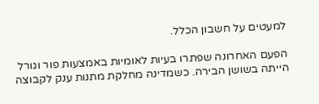למעטים על חשבון הכלל.

הפעם האחרונה שפתרו בעיות לאומיות באמצעות פור וגורל הייתה בשושן הבירה. כשמדינה מחלקת מתנות ענק לקבוצה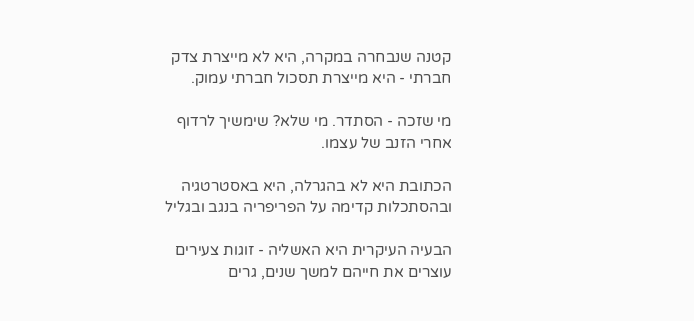קטנה שנבחרה במקרה, היא לא מייצרת צדק חברתי - היא מייצרת תסכול חברתי עמוק.

מי שזכה - הסתדר. מי שלא? שימשיך לרדוף אחרי הזנב של עצמו.

הכתובת היא לא בהגרלה, היא באסטרטגיה ובהסתכלות קדימה על הפריפריה בנגב ובגליל

הבעיה העיקרית היא האשליה - זוגות צעירים עוצרים את חייהם למשך שנים, גרים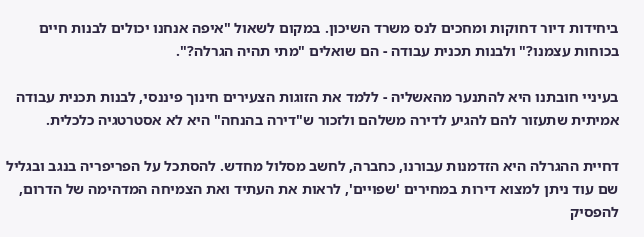ביחידות דיור דחוקות ומחכים לנס משרד השיכון. במקום לשאול "איפה אנחנו יכולים לבנות חיים בכוחות עצמנו?" ולבנות תכנית עבודה - הם שואלים "מתי תהיה הגרלה?".

בעיניי חובתנו היא להתנער מהאשליה - ללמד את הזוגות הצעירים חינוך פיננסי, לבנות תכנית עבודה אמיתית שתעזור להם להגיע לדירה משלהם ולזכור ש"דירה בהנחה" היא לא אסטרטגיה כלכלית.

דחיית ההגרלה היא הזדמנות עבורנו, כחברה, לחשב מסלול מחדש. להסתכל על הפריפריה בנגב ובגליל שם עוד ניתן למצוא דירות במחירים 'שפויים', לראות את העתיד ואת הצמיחה המדהימה של הדרום, להפסיק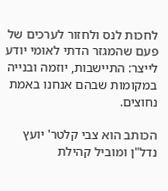לחכות לנס ולחזור לערכים של פעם שהמגזר הדתי לאומי יודע לייצר: התיישבות, יוזמה ובנייה במקומות שבהם אנחנו באמת נחוצים.

הכותב הוא צבי קלטר' יועץ נדל"ן ומוביל קהילת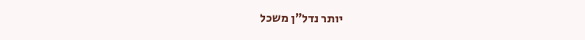יותר נדל"ן משכל